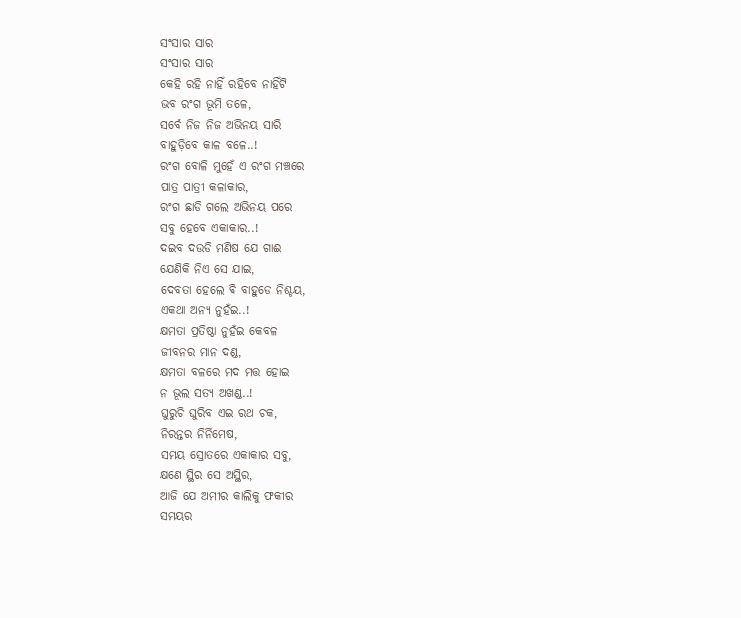ସଂସାର ସାର
ସଂସାର ସାର
କେହି ରହି ନାହିଁ ରହିବେ ନାହିଁଟି
ଭବ ରଂଗ ଭୂମି ତଳେ,
ସର୍ବେ ନିଜ ନିଜ ଅଭିନୟ ସାରି
ବାହୁଡ଼ିବେ କାଳ ବଳେ..!
ରଂଗ ବୋଳି ମୁହେଁ ଏ ରଂଗ ମଞ୍ଚରେ
ପାତ୍ର ପାତ୍ରୀ କଳାକାର,
ରଂଗ ଛାଡି ଗଲେ ଅଭିନୟ ପରେ
ସବୁ ହେବେ ଏକାକାର..!
ଦଇବ ଦଉଡି ମଣିଷ ଯେ ଗାଈ
ଯେଣିକି ନିଏ ସେ ଯାଇ,
ଦେବତା ହେଲେ ଵି ବାହୁଡେ ନିଶ୍ଚୟ,
ଏକଥା ଅନ୍ୟ ନୁହଁଇ..!
କ୍ଷମତା ପ୍ରତିଷ୍ଠା ନୁହଁଇ କେବଳ
ଜୀବନର ମାନ ଦଣ୍ଡ,
କ୍ଷମତା ବଳରେ ମଦ ମତ୍ତ ହୋଇ
ନ ଭୂଲ ସତ୍ୟ ଅଖଣ୍ଡ..!
ଘୁରୁଚି ଘୁରିବ ଏଇ ରଥ ଚକ,
ନିରନ୍ତର ନିର୍ନିମେଷ,
ସମୟ ସ୍ରୋତରେ ଏକାକାର ସବୁ,
କ୍ଷଣେ ସ୍ଥିର ସେ ଅସ୍ଥିର,
ଆଜି ଯେ ଅମୀର କାଲିକୁ ଫକୀର
ସମୟର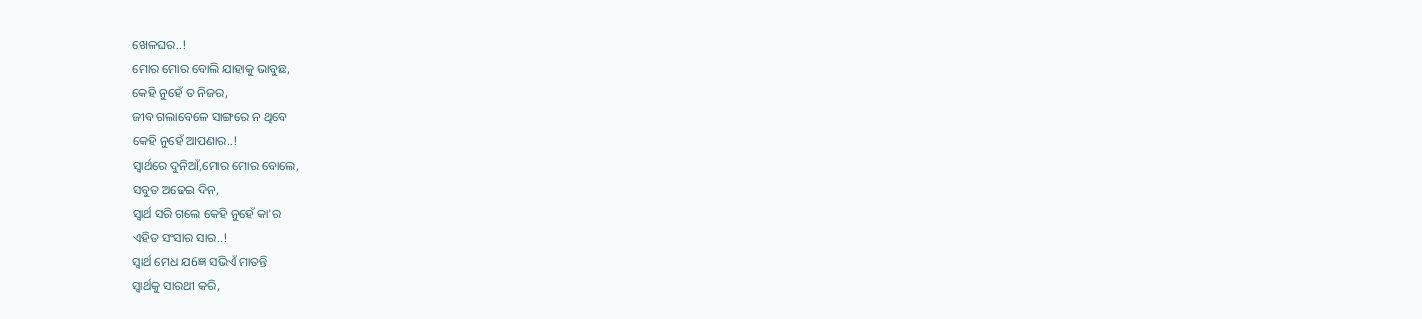ଖେଳଘର..!
ମୋର ମୋର ବୋଲି ଯାହାକୁ ଭାବୁଛ,
କେହି ନୁହେଁ ତ ନିଜର,
ଜୀବ ଗଲାବେଳେ ସାଙ୍ଗରେ ନ ଥିବେ
କେହି ନୁହେଁ ଆପଣାର..!
ସ୍ୱାର୍ଥରେ ଦୁନିଆଁ,ମୋର ମୋର ବୋଲେ,
ସବୁତ ଅଢେଇ ଦିନ,
ସ୍ୱାର୍ଥ ସରି ଗଲେ କେହି ନୁହେଁ କା'ର
ଏହିତ ସଂସାର ସାର..!
ସ୍ୱାର୍ଥ ମେଧ ଯ6ଜ୍ଞ ସଭିଏଁ ମାତନ୍ତି
ସ୍ୱାର୍ଥକୁ ସାରଥୀ କରି,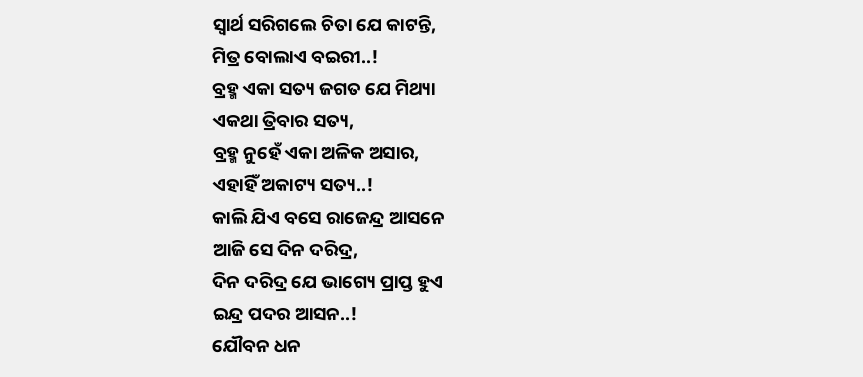ସ୍ୱାର୍ଥ ସରିଗଲେ ଚିତା ଯେ କାଟନ୍ତି,
ମିତ୍ର ବୋଲାଏ ବଇରୀ..!
ବ୍ରହ୍ମ ଏକା ସତ୍ୟ ଜଗତ ଯେ ମିଥ୍ୟା
ଏକଥା ତ୍ରିବାର ସତ୍ୟ,
ବ୍ରହ୍ମ ନୁହେଁ ଏକା ଅଳିକ ଅସାର,
ଏହାହିଁ ଅକାଟ୍ୟ ସତ୍ୟ..!
କାଲି ଯିଏ ବସେ ରାଜେନ୍ଦ୍ର ଆସନେ
ଆଜି ସେ ଦିନ ଦରିଦ୍ର,
ଦିନ ଦରିଦ୍ର ଯେ ଭାଗ୍ୟେ ପ୍ରାପ୍ତ ହୁଏ
ଇନ୍ଦ୍ର ପଦର ଆସନ..!
ଯୌବନ ଧନ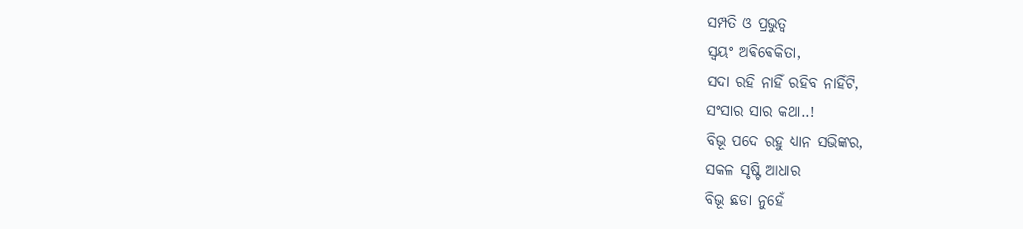ସମ୍ପତି ଓ ପ୍ରଭୁତ୍ୱ
ସ୍ୱୟଂ ଅଵିଵେକିତା,
ସଦା ରହି ନାହିଁ ରହିବ ନାହିଁଟି,
ସଂସାର ସାର କଥା..!
ବିଭୂ ପଦେ ରହୁ ଧ୍ୟାନ ସଭିଙ୍କର,
ସକଳ ସୃଷ୍ଟି ଆଧାର
ବିଭୂ ଛଡା ନୁହେଁ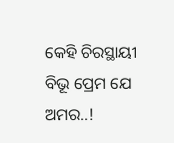କେହି ଚିରସ୍ଥାୟୀ
ବିଭୂ ପ୍ରେମ ଯେ ଅମର..!